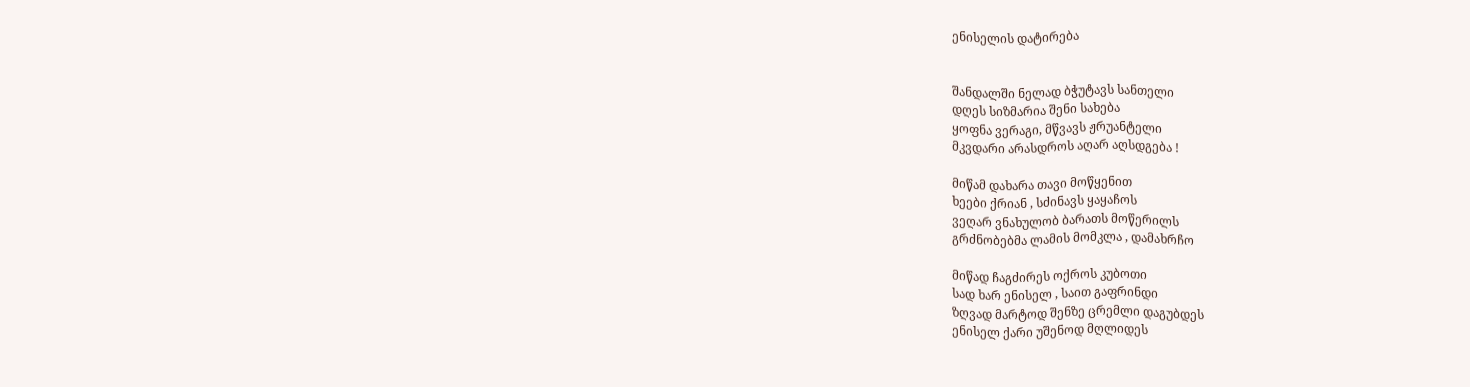ენისელის დატირება


შანდალში ნელად ბჭუტავს სანთელი
დღეს სიზმარია შენი სახება
ყოფნა ვერაგი, მწვავს ჟრუანტელი
მკვდარი არასდროს აღარ აღსდგება !

მიწამ დახარა თავი მოწყენით
ხეები ქრიან , სძინავს ყაყაჩოს
ვეღარ ვნახულობ ბარათს მოწერილს
გრძნობებმა ლამის მომკლა , დამახრჩო

მიწად ჩაგძირეს ოქროს კუბოთი
სად ხარ ენისელ , საით გაფრინდი
ზღვად მარტოდ შენზე ცრემლი დაგუბდეს
ენისელ ქარი უშენოდ მღლიდეს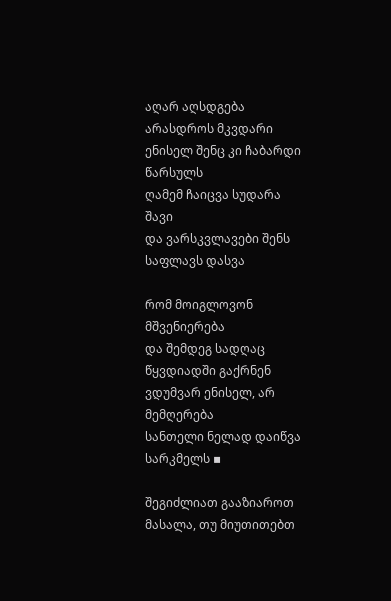აღარ აღსდგება არასდროს მკვდარი
ენისელ შენც კი ჩაბარდი წარსულს
ღამემ ჩაიცვა სუდარა შავი
და ვარსკვლავები შენს საფლავს დასვა

რომ მოიგლოვონ მშვენიერება
და შემდეგ სადღაც წყვდიადში გაქრნენ
ვდუმვარ ენისელ, არ მემღერება
სანთელი ნელად დაიწვა სარკმელს ▪

შეგიძლიათ გააზიაროთ მასალა, თუ მიუთითებთ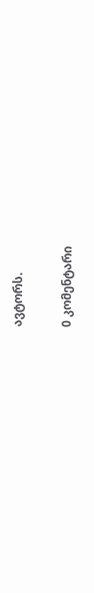ავტორს.

0 კომენტარი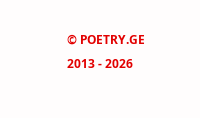© POETRY.GE 2013 - 2026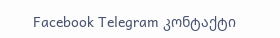Facebook Telegram კონტაქტი